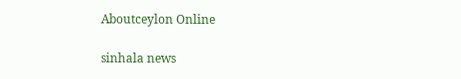Aboutceylon Online

sinhala news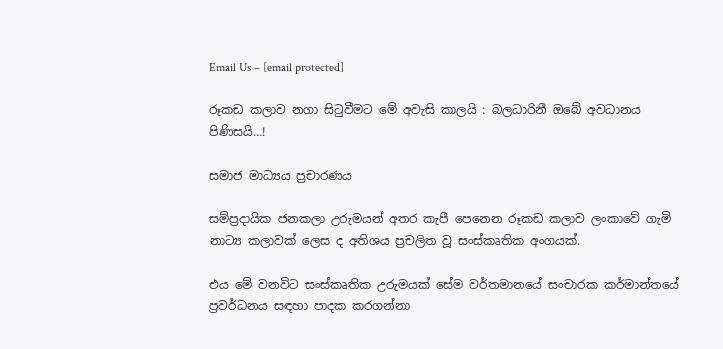Email Us – [email protected]

රූකඩ කලාව නගා සිටුවීමට මේ අවැසි කාලයි : බලධාරිනී ඔබේ අවධානය පිණිසයි…!

සමාජ මාධ්‍යය ප්‍රචාරණය

සම්ප්‍රදායික ජනකලා උරුමයන් අතර කැපී පෙනෙන රූකඩ කලාව ලංකාවේ ගැමි නාට්‍ය කලාවක් ලෙස ද අතිශය ප්‍රචලිත වූ සංස්කෘතික අංගයක්.

එය මේ වනවිට සංස්කෘතික උරුමයක් සේම වර්තමානයේ සංචාරක කර්මාන්තයේ ප්‍රවර්ධනය සඳහා පාදක කරගන්නා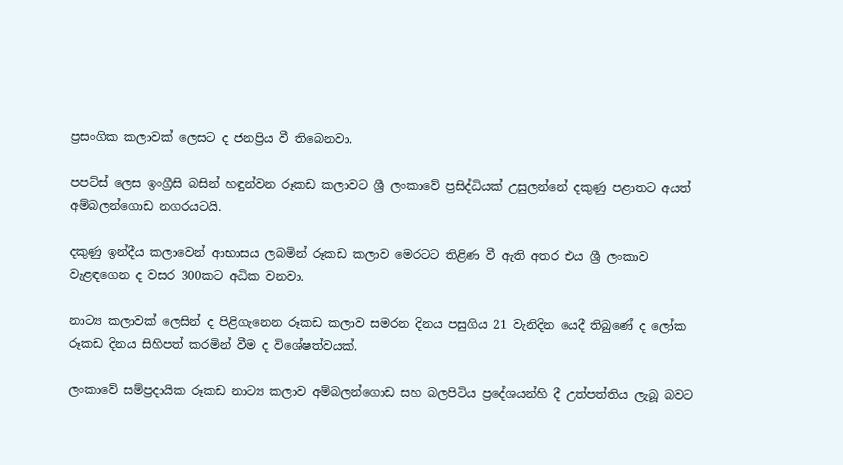ප්‍රසංගික කලාවක් ලෙසට ද ජනප්‍රිය වී තිබෙනවා.

පපට්ස් ලෙස ඉංග්‍රීසි බසින් හඳුන්වන රූකඩ කලාවට ශ්‍රී ලංකාවේ ප්‍රසිද්ධියක් උසුලන්නේ දකුණු පළාතට අයත් අම්බලන්ගොඩ නගරයටයි.

දකුණු ඉන්දීය කලාවෙන් ආභාසය ලබමින් රූකඩ කලාව මෙරටට තිළිණ වී ඇති අතර එය ශ්‍රී ලංකාව වැළඳගෙන ද වසර 300කට අධික වනවා.

නාට්‍ය කලාවක් ලෙසින් ද පිළිගැනෙන රූකඩ කලාව සමරන දිනය පසුගිය 21 වැනිදින යෙදී තිබුණේ ද ලෝක රූකඩ දිනය සිහිපත් කරමින් වීම ද විශේෂත්වයක්.

ලංකාවේ සම්ප්‍රදායික රූකඩ නාට්‍ය කලාව අම්බලන්ගොඩ සහ බලපිටිය ප්‍රදේශයන්හි දී උත්පත්තිය ලැබූ බවට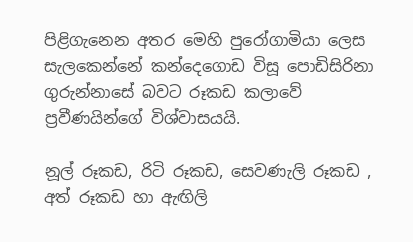පිළිගැනෙන අතර මෙහි පුරෝගාමියා ලෙස සැලකෙන්නේ කන්දෙගොඩ විසූ පොඩිසිරිනා ගුරුන්නාසේ බවට රූකඩ කලාවේ ප්‍රවීණයින්ගේ විශ්වාසයයි.

නූල් රූකඩ, රිටි රූකඩ, සෙවණැලි රූකඩ , අත් රූකඩ හා ඇඟිලි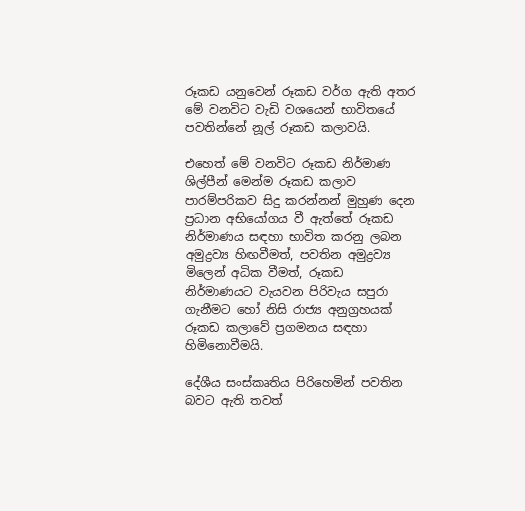රූකඩ යනුවෙන් රූකඩ වර්ග ඇති අතර මේ වනවිට වැඩි වශයෙන් භාවිතයේ පවතින්නේ නූල් රූකඩ කලාවයි.

එහෙත් මේ වනවිට රූකඩ නිර්මාණ ශිල්පීන් මෙන්ම රූකඩ කලාව පාරම්පරිකව සිදු කරන්නන් මුහුණ දෙන ප්‍රධාන අභියෝගය වී ඇත්තේ රූකඩ නිර්මාණය සඳහා භාවිත කරනු ලබන අමුද්‍රව්‍ය හිඟවීමත්, පවතින අමුද්‍රව්‍ය මිලෙන් අධික වීමත්, රූකඩ නිර්මාණයට වැයවන පිරිවැය සපුරා ගැනීමට හෝ නිසි රාජ්‍ය අනුග්‍රහයක් රූකඩ කලාවේ ප්‍රගමනය සඳහා හිමිනොවීමයි.

දේශීය සංස්කෘතිය පිරිහෙමින් පවතින බවට ඇති තවත්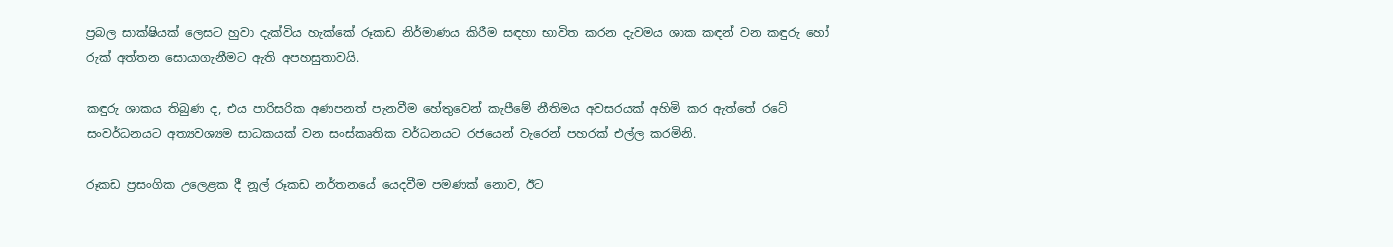ප්‍රබල සාක්ෂියක් ලෙසට හුවා දැක්විය හැක්කේ රූකඩ නිර්මාණය කිරීම සඳහා භාවිත කරන දැවමය ශාක කඳන් වන කඳුරු හෝ රුක් අත්තන සොයාගැනීමට ඇති අපහසුතාවයි.

කඳුරු ශාකය තිබුණ ද, එය පාරිසරික අණපනත් පැනවීම හේතුවෙන් කැපීමේ නීතිමය අවසරයක් අහිමි කර ඇත්තේ රටේ සංවර්ධනයට අත්‍යවශ්‍යම සාධකයක් වන සංස්කෘතික වර්ධනයට රජයෙන් වැරෙන් පහරක් එල්ල කරමිනි.

රූකඩ ප්‍රසංගික උලෙළක දී නූල් රූකඩ නර්තනයේ යෙදවීම පමණක් නොව, ඊට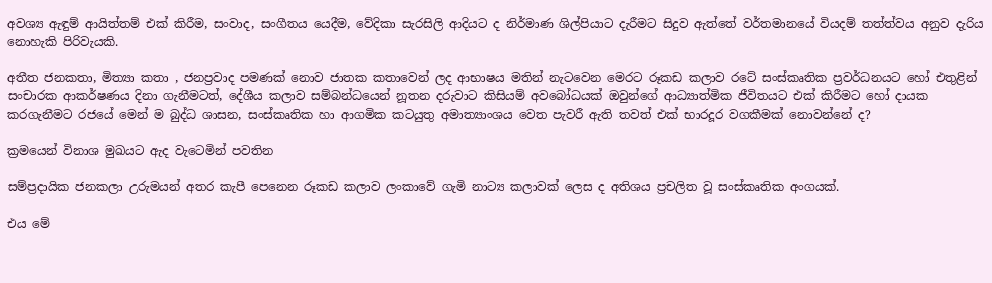අවශ්‍ය ඇඳුම් ආයිත්තම් එක් කිරීම, සංවාද, සංගීතය යෙදීම, වේදිකා සැරසිලි ආදියට ද නිර්මාණ ශිල්පියාට දැරීමට සිදුව ඇත්තේ වර්තමානයේ වියදම් තත්ත්වය අනුව දැරිය නොහැකි පිරිවැයකි.

අතීත ජනකතා, මිත්‍යා කතා , ජනප්‍රවාද පමණක් නොව ජාතක කතාවෙන් ලද ආභාෂය මතින් නැටවෙන මෙරට රූකඩ කලාව රටේ සංස්කෘතික ප්‍රවර්ධනයට හෝ එතුළින් සංචාරක ආකර්ෂණය දිනා ගැනීමටත්, දේශීය කලාව සම්බන්ධයෙන් නූතන දරුවාට කිසියම් අවබෝධයක් ඔවුන්ගේ ආධ්‍යාත්මික ජීවිතයට එක් කිරීමට හෝ දායක කරගැනීමට රජයේ මෙන් ම බුද්ධ ශාසන, සංස්කෘතික හා ආගමික කටයුතු අමාත්‍යාංශය වෙත පැවරී ඇති තවත් එක් භාරදූර වගකීමක් නොවන්නේ ද?

ක්‍රමයෙන් විනාශ මුඛයට ඇද වැටෙමින් පවතින

සම්ප්‍රදායික ජනකලා උරුමයන් අතර කැපී පෙනෙන රූකඩ කලාව ලංකාවේ ගැමි නාට්‍ය කලාවක් ලෙස ද අතිශය ප්‍රචලිත වූ සංස්කෘතික අංගයක්.

එය මේ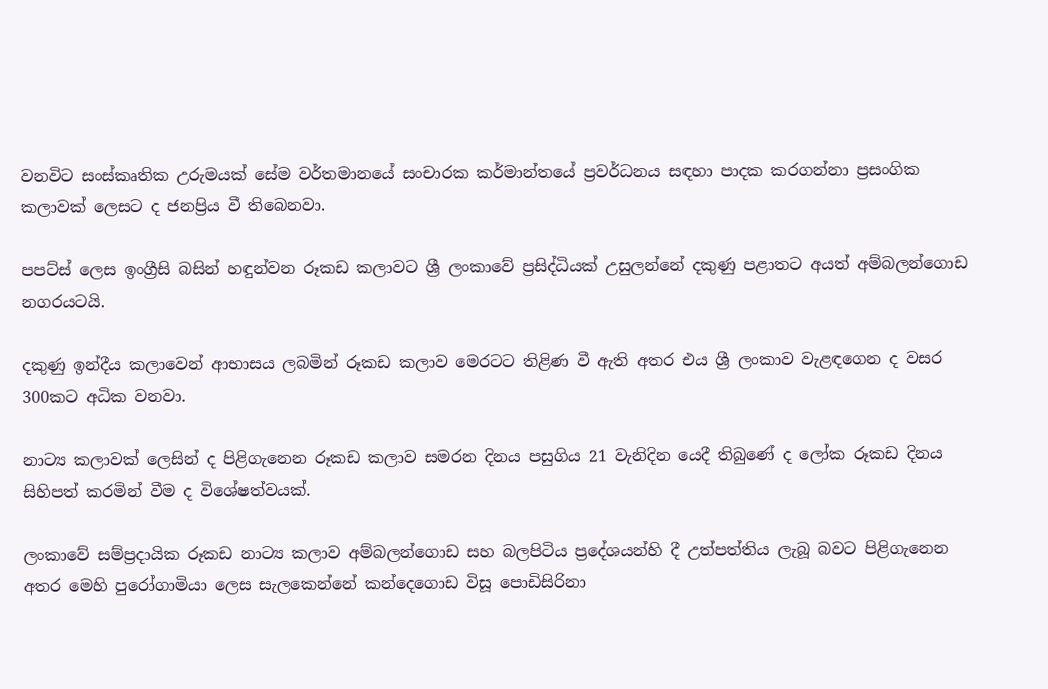වනවිට සංස්කෘතික උරුමයක් සේම වර්තමානයේ සංචාරක කර්මාන්තයේ ප්‍රවර්ධනය සඳහා පාදක කරගන්නා ප්‍රසංගික කලාවක් ලෙසට ද ජනප්‍රිය වී තිබෙනවා.

පපට්ස් ලෙස ඉංග්‍රීසි බසින් හඳුන්වන රූකඩ කලාවට ශ්‍රී ලංකාවේ ප්‍රසිද්ධියක් උසුලන්නේ දකුණු පළාතට අයත් අම්බලන්ගොඩ නගරයටයි.

දකුණු ඉන්දීය කලාවෙන් ආභාසය ලබමින් රූකඩ කලාව මෙරටට තිළිණ වී ඇති අතර එය ශ්‍රී ලංකාව වැළඳගෙන ද වසර 300කට අධික වනවා.

නාට්‍ය කලාවක් ලෙසින් ද පිළිගැනෙන රූකඩ කලාව සමරන දිනය පසුගිය 21 වැනිදින යෙදී තිබුණේ ද ලෝක රූකඩ දිනය සිහිපත් කරමින් වීම ද විශේෂත්වයක්.

ලංකාවේ සම්ප්‍රදායික රූකඩ නාට්‍ය කලාව අම්බලන්ගොඩ සහ බලපිටිය ප්‍රදේශයන්හි දී උත්පත්තිය ලැබූ බවට පිළිගැනෙන අතර මෙහි පුරෝගාමියා ලෙස සැලකෙන්නේ කන්දෙගොඩ විසූ පොඩිසිරිනා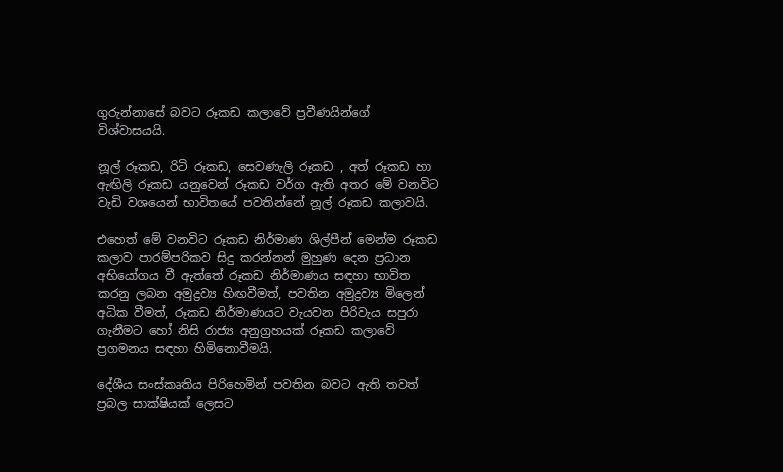ගුරුන්නාසේ බවට රූකඩ කලාවේ ප්‍රවීණයින්ගේ විශ්වාසයයි.

නූල් රූකඩ, රිටි රූකඩ, සෙවණැලි රූකඩ , අත් රූකඩ හා ඇඟිලි රූකඩ යනුවෙන් රූකඩ වර්ග ඇති අතර මේ වනවිට වැඩි වශයෙන් භාවිතයේ පවතින්නේ නූල් රූකඩ කලාවයි.

එහෙත් මේ වනවිට රූකඩ නිර්මාණ ශිල්පීන් මෙන්ම රූකඩ කලාව පාරම්පරිකව සිදු කරන්නන් මුහුණ දෙන ප්‍රධාන අභියෝගය වී ඇත්තේ රූකඩ නිර්මාණය සඳහා භාවිත කරනු ලබන අමුද්‍රව්‍ය හිඟවීමත්, පවතින අමුද්‍රව්‍ය මිලෙන් අධික වීමත්, රූකඩ නිර්මාණයට වැයවන පිරිවැය සපුරා ගැනීමට හෝ නිසි රාජ්‍ය අනුග්‍රහයක් රූකඩ කලාවේ ප්‍රගමනය සඳහා හිමිනොවීමයි.

දේශීය සංස්කෘතිය පිරිහෙමින් පවතින බවට ඇති තවත් ප්‍රබල සාක්ෂියක් ලෙසට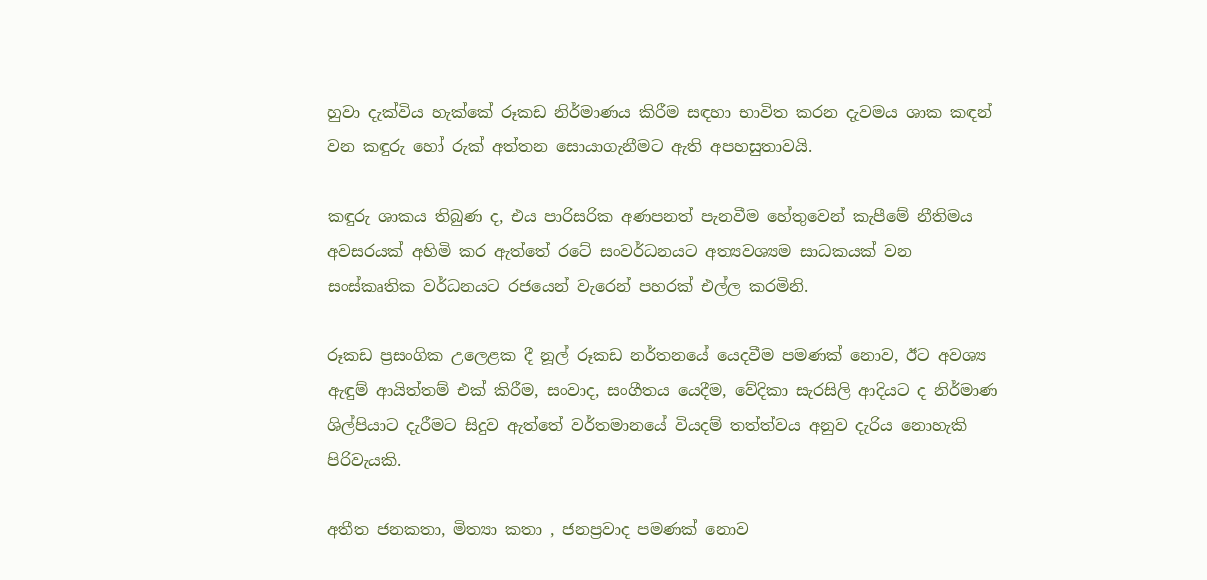හුවා දැක්විය හැක්කේ රූකඩ නිර්මාණය කිරීම සඳහා භාවිත කරන දැවමය ශාක කඳන් වන කඳුරු හෝ රුක් අත්තන සොයාගැනීමට ඇති අපහසුතාවයි.

කඳුරු ශාකය තිබුණ ද, එය පාරිසරික අණපනත් පැනවීම හේතුවෙන් කැපීමේ නීතිමය අවසරයක් අහිමි කර ඇත්තේ රටේ සංවර්ධනයට අත්‍යවශ්‍යම සාධකයක් වන සංස්කෘතික වර්ධනයට රජයෙන් වැරෙන් පහරක් එල්ල කරමිනි.

රූකඩ ප්‍රසංගික උලෙළක දී නූල් රූකඩ නර්තනයේ යෙදවීම පමණක් නොව, ඊට අවශ්‍ය ඇඳුම් ආයිත්තම් එක් කිරීම, සංවාද, සංගීතය යෙදීම, වේදිකා සැරසිලි ආදියට ද නිර්මාණ ශිල්පියාට දැරීමට සිදුව ඇත්තේ වර්තමානයේ වියදම් තත්ත්වය අනුව දැරිය නොහැකි පිරිවැයකි.

අතීත ජනකතා, මිත්‍යා කතා , ජනප්‍රවාද පමණක් නොව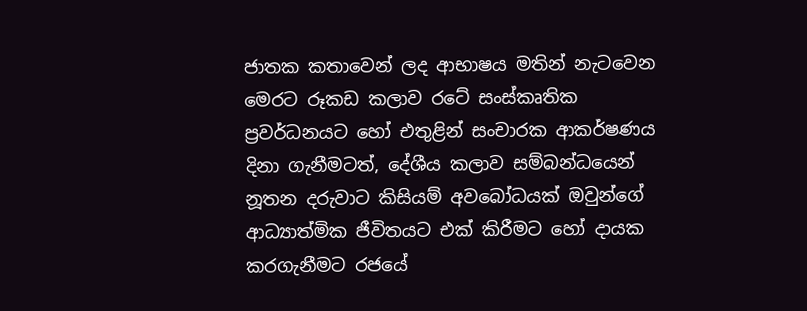ජාතක කතාවෙන් ලද ආභාෂය මතින් නැටවෙන මෙරට රූකඩ කලාව රටේ සංස්කෘතික ප්‍රවර්ධනයට හෝ එතුළින් සංචාරක ආකර්ෂණය දිනා ගැනීමටත්, දේශීය කලාව සම්බන්ධයෙන් නූතන දරුවාට කිසියම් අවබෝධයක් ඔවුන්ගේ ආධ්‍යාත්මික ජීවිතයට එක් කිරීමට හෝ දායක කරගැනීමට රජයේ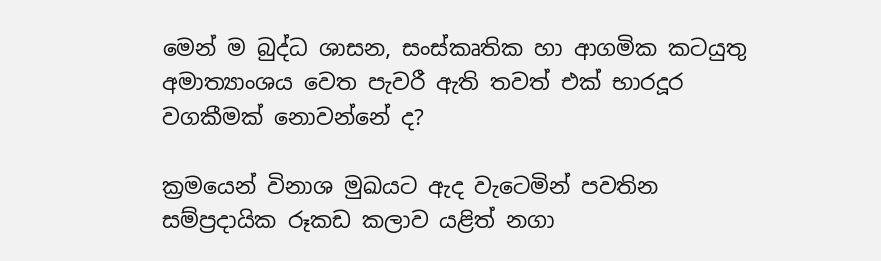මෙන් ම බුද්ධ ශාසන, සංස්කෘතික හා ආගමික කටයුතු අමාත්‍යාංශය වෙත පැවරී ඇති තවත් එක් භාරදූර වගකීමක් නොවන්නේ ද?

ක්‍රමයෙන් විනාශ මුඛයට ඇද වැටෙමින් පවතින සම්ප්‍රදායික රූකඩ කලාව යළිත් නගා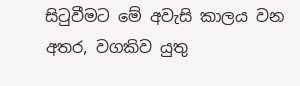සිටුවීමට මේ අවැසි කාලය වන අතර, වගකිව යුතු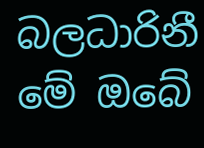බලධාරිනී මේ ඔබේ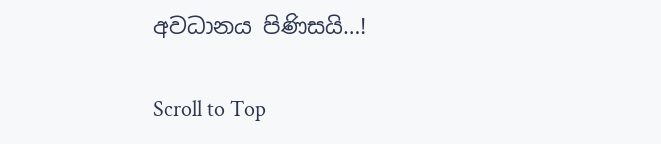අවධානය පිණිසයි…!

Scroll to Top